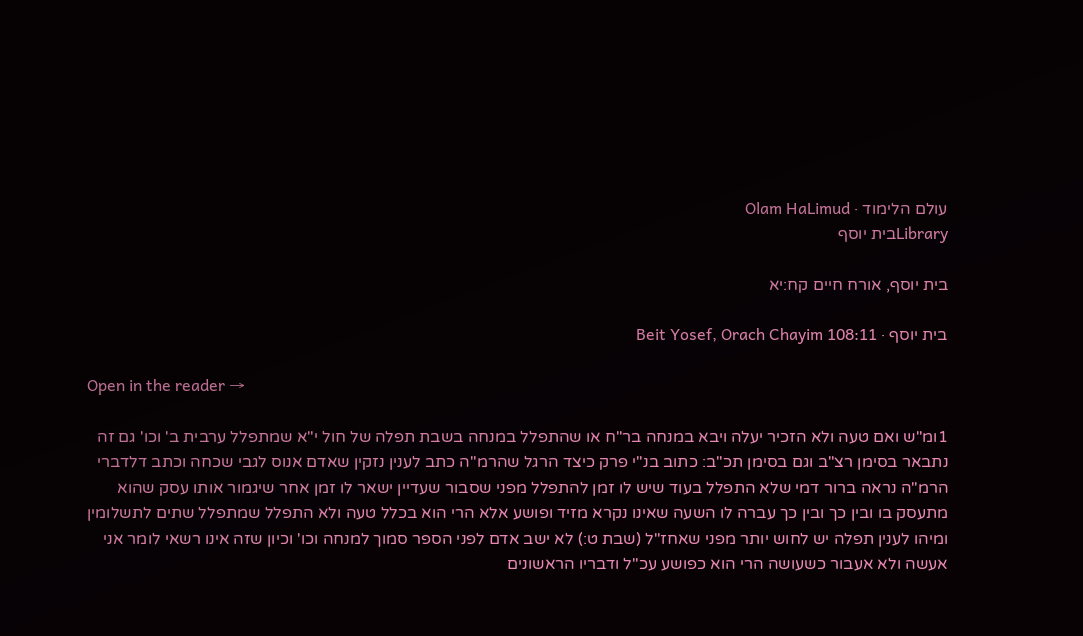עולם הלימוד · Olam HaLimud
Libraryבית יוסף

בית יוסף, אורח חיים קח:יא

בית יוסף · Beit Yosef, Orach Chayim 108:11

Open in the reader →

1ומ"ש ואם טעה ולא הזכיר יעלה ויבא במנחה בר"ח או שהתפלל במנחה בשבת תפלה של חול י"א שמתפלל ערבית ב' וכו' גם זה נתבאר בסימן רצ"ב וגם בסימן תכ"ב: כתוב בנ"י פרק כיצד הרגל שהרמ"ה כתב לענין נזקין שאדם אנוס לגבי שכחה וכתב דלדברי הרמ"ה נראה ברור דמי שלא התפלל בעוד שיש לו זמן להתפלל מפני שסבור שעדיין ישאר לו זמן אחר שיגמור אותו עסק שהוא מתעסק בו ובין כך ובין כך עברה לו השעה שאינו נקרא מזיד ופושע אלא הרי הוא בכלל טעה ולא התפלל שמתפלל שתים לתשלומין ומיהו לענין תפלה יש לחוש יותר מפני שאחז"ל (שבת ט:) לא ישב אדם לפני הספר סמוך למנחה וכו' וכיון שזה אינו רשאי לומר אני אעשה ולא אעבור כשעושה הרי הוא כפושע עכ"ל ודבריו הראשונים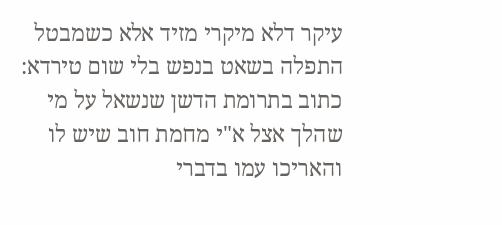עיקר דלא מיקרי מזיד אלא כשמבטל התפלה בשאט בנפש בלי שום טירדא: כתוב בתרומת הדשן שנשאל על מי שהלך אצל א"י מחמת חוב שיש לו והאריכו עמו בדברי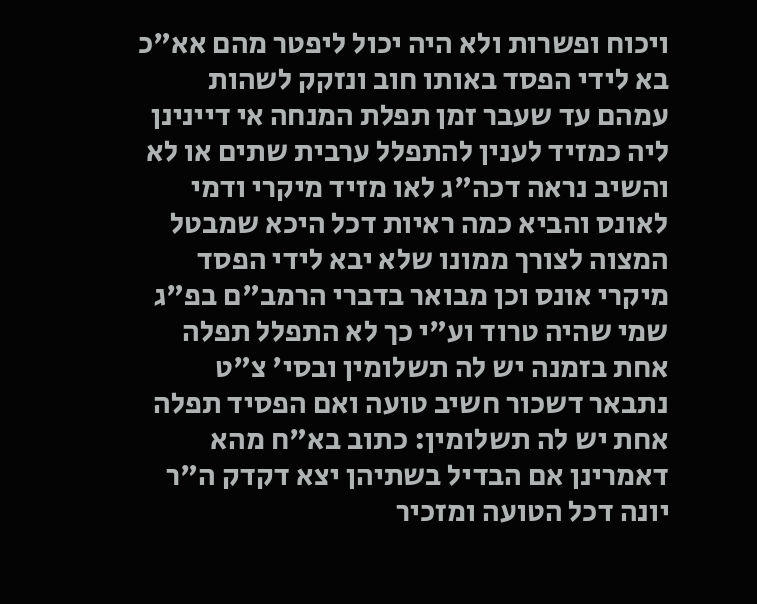ויכוח ופשרות ולא היה יכול ליפטר מהם אא"כ בא לידי הפסד באותו חוב ונזקק לשהות עמהם עד שעבר זמן תפלת המנחה אי דיינינן ליה כמזיד לענין להתפלל ערבית שתים או לא והשיב נראה דכה"ג לאו מזיד מיקרי ודמי לאונס והביא כמה ראיות דכל היכא שמבטל המצוה לצורך ממונו שלא יבא לידי הפסד מיקרי אונס וכן מבואר בדברי הרמב"ם בפ"ג שמי שהיה טרוד וע"י כך לא התפלל תפלה אחת בזמנה יש לה תשלומין ובסי' צ"ט נתבאר דשכור חשיב טועה ואם הפסיד תפלה אחת יש לה תשלומין: כתוב בא"ח מהא דאמרינן אם הבדיל בשתיהן יצא דקדק ה"ר יונה דכל הטועה ומזכיר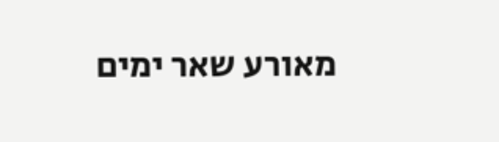מאורע שאר ימים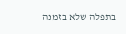בתפלה שלא בזמנה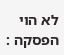לא הוי הפסקה :